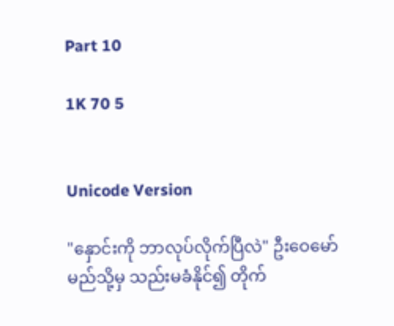Part 10

1K 70 5


Unicode Version

"နှောင်းကို ဘာလုပ်လိုက်ပြီလဲ" ဦးဝေမော် မည်သို့မှ သည်းမခံနိုင်၍ တိုက်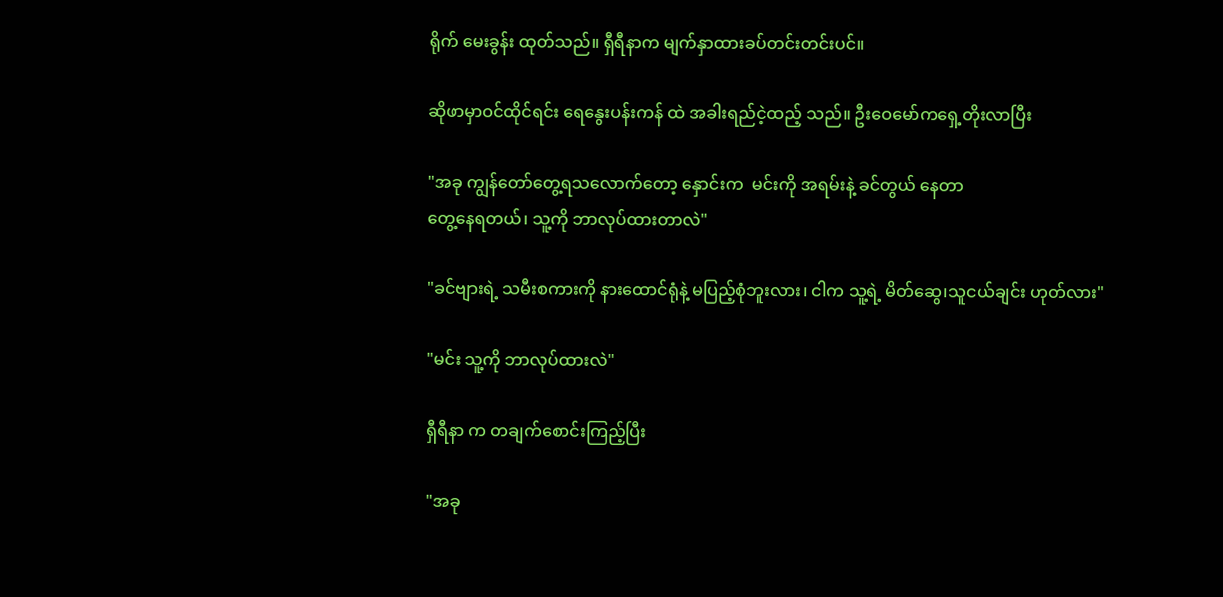ရိုက် မေးခွန်း ထုတ်သည်။ ရှီရီနာက မျက်နှာထားခပ်တင်းတင်းပင်။

ဆိုဖာမှာဝင်ထိုင်ရင်း ရေနွေးပန်းကန် ထဲ အခါးရည်ငဲ့ထည့် သည်။ ဦးဝေမော်ကရှေ့တိုးလာပြီး

"အခု ကျွန်တော်တွေ့ရသလောက်တော့ နှောင်းက  မင်းကို အရမ်းနဲ့ ခင်တွယ် နေတာ
တွေ့နေရတယ်၊ သူ့ကို ဘာလုပ်ထားတာလဲ"

"ခင်ဗျားရဲ့ သမီးစကားကို နားထောင်ရုံနဲ့ မပြည့်စုံဘူးလား၊ ငါက သူ့ရဲ့ မိတ်ဆွေ၊သူငယ်ချင်း ဟုတ်လား"

"မင်း သူ့ကို ဘာလုပ်ထားလဲ"

ရှီရီနာ က တချက်စောင်းကြည့်ပြီး

"အခု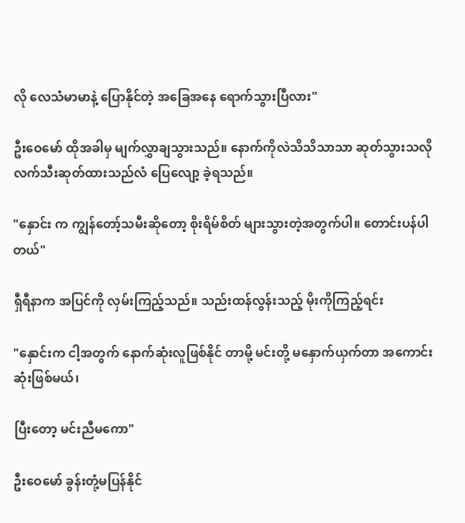လို လေသံမာမာနဲ့ ပြောနိုင်တဲ့ အခြေအနေ ရောက်သွားပြီလား"

ဦးဝေမော် ထိုအခါမှ မျက်လွှာချသွားသည်။ နောက်ကိုလဲသိသိသာသာ ဆုတ်သွားသလို လက်သီးဆုတ်ထားသည်လံ ပြေလျော့ ခဲ့ရသည်။

"နှောင်း က ကျွန်တော့်သမီးဆိုတော့ စိုးရိမ်စိတ် များသွားတဲ့အတွက်ပါ။ တောင်းပန်ပါတယ်"

ရှီရီနာက အပြင်ကို လှမ်းကြည့်သည်။ သည်းထန်လွန်းသည့် မိုးကိုကြည့်ရင်း

"နှောင်းက ငါ့အတွက် နောက်ဆုံးလူဖြစ်နိုင် တာမို့ မင်းတို့ မနှောက်ယှက်တာ အကောင်းဆုံးဖြစ်မယ်၊

ပြီးတော့ မင်းညီမကော"

ဦးဝေမော် ခွန်းတုံ့မပြန်နိုင်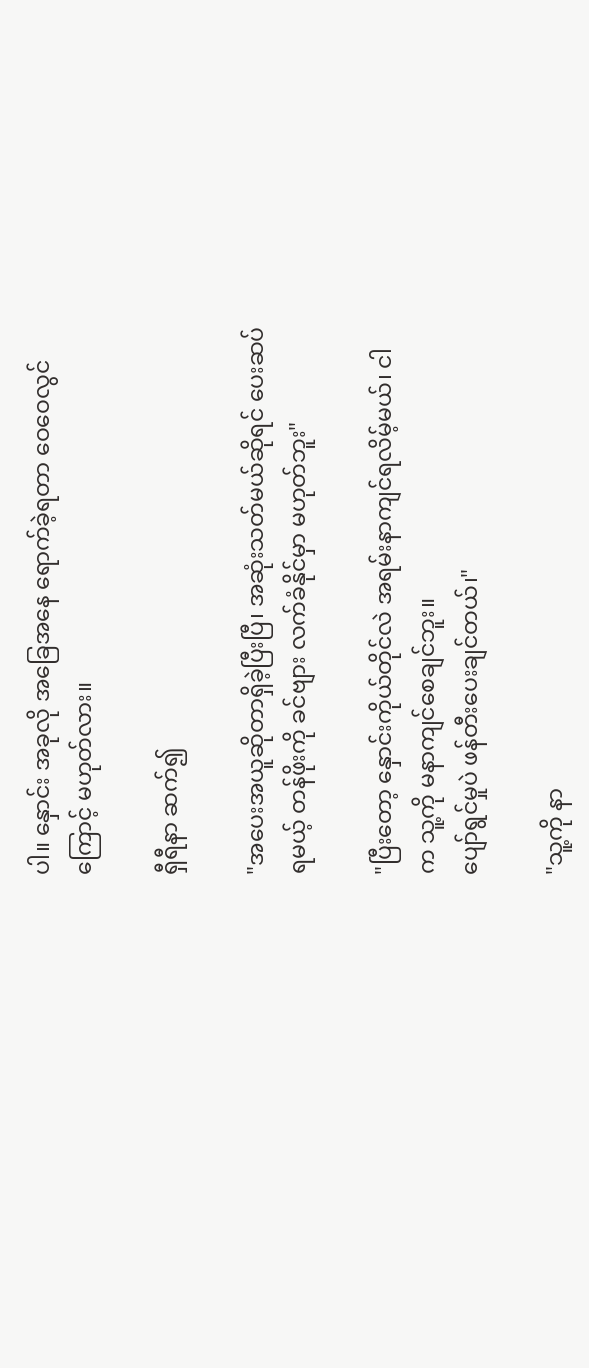ပါ။ နှောင်း အခုလို အခြေအနေ ရောက်ခဲ့ရတာ ဝေဝေလွင် ကြောင့် မဟုတ်လား။

ရှီရီနာ ဆက်၍

"အပေးအယူဆိုတာရှိခဲ့ပြီးပြီ၊ အဆုံးသတ်မယ်ဆိုရင် ပေးဆပ်ရမယ့် တန်ဖိုးကို ခင်ဗျား လက်ခံနိုင်မှာ မဟုတ်ဘူး"

"ပြီးတော့ နှောင်းကိုယ်တိုင်လဲ အရမ်းနာကျင်ရလိမ့်မယ်၊ ငါ က သူ့ကို မနာကျင်စေချင်ဘူး။
ပျော်ရွင်မှုပဲ ဖန်တီးပေးချင်တယ်၊"

"သူ့ကို နာ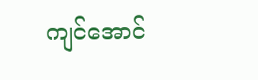ကျင်အောင်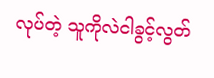လုပ်တဲ့ သူကိုလဲငါခွင့်လွတ်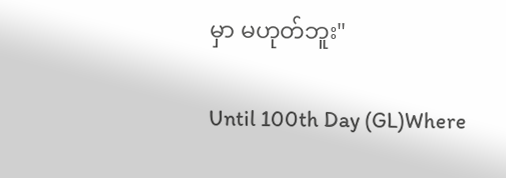မှာ မဟုတ်ဘူး"

Until 100th Day (GL)Where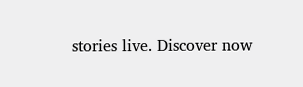stories live. Discover now